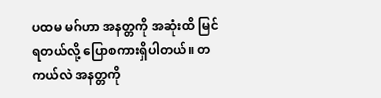ပထမ မဂ်ဟာ အနတ္တကို အဆုံးထိ မြင်ရတယ်လို့ ပြောစကားရှိပါတယ်။ တကယ်လဲ အနတ္တကို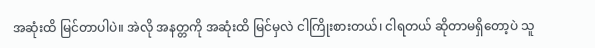အဆုံးထိ မြင်တာပါပဲ။ အဲလို အနတ္တကို အဆုံးထိ မြင်မှလဲ ငါကြိုးစားတယ်၊ ငါရတယ် ဆိုတာမရှိတော့ပဲ သူ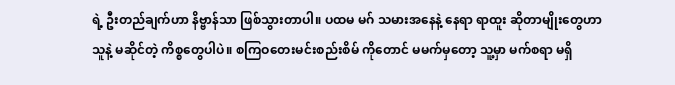ရဲ့ ဦးတည်ချက်ဟာ နိဗ္ဗာန်သာ ဖြစ်သွားတာပါ။ ပထမ မဂ် သမားအနေနဲ့ နေရာ ရာထူး ဆိုတာမျိုးတွေဟာ သူနဲ့ မဆိုင်တဲ့ ကိစ္စတွေပါပဲ။ စကြဝတေးမင်းစည်းစိမ် ကိုတောင် မမက်မှတော့ သူ့မှာ မက်စရာ မရှိ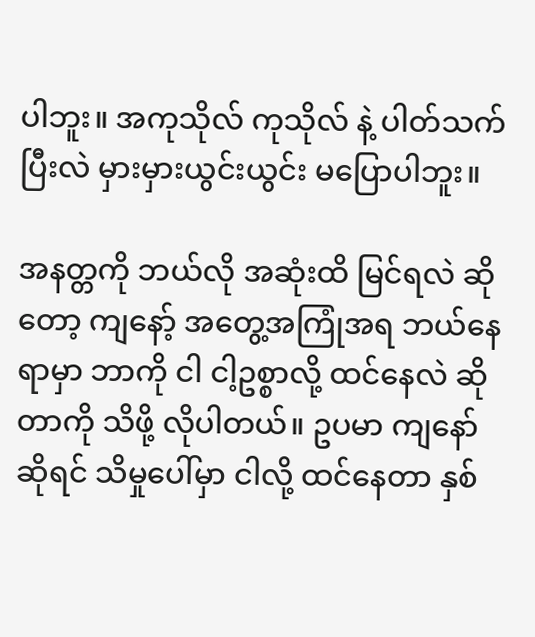ပါဘူး။ အကုသိုလ် ကုသိုလ် နဲ့ ပါတ်သက်ပြီးလဲ မှားမှားယွင်းယွင်း မပြောပါဘူး။

အနတ္တကို ဘယ်လို အဆုံးထိ မြင်ရလဲ ဆိုတော့ ကျနော့် အတွေ့အကြုံအရ ဘယ်နေရာမှာ ဘာကို ငါ ငါ့ဥစ္စာလို့ ထင်နေလဲ ဆိုတာကို သိဖို့ လိုပါတယ်။ ဥပမာ ကျနော်ဆိုရင် သိမှုပေါ်မှာ ငါလို့ ထင်နေတာ နှစ်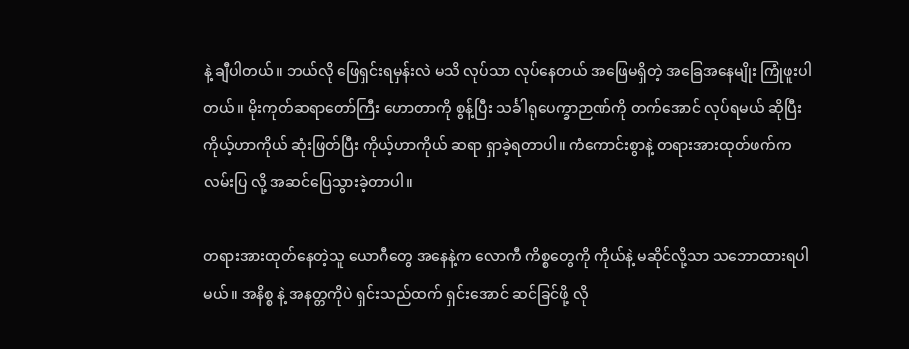နဲ့ ချီပါတယ်။ ဘယ်လို ဖြေရှင်းရမှန်းလဲ မသိ လုပ်သာ လုပ်နေတယ် အဖြေမရှိတဲ့ အခြေအနေမျိုး ကြုံဖူးပါတယ်။ မိုးကုတ်ဆရာတော်ကြီး ဟောတာကို စွန့်ပြီး သင်္ခါရုပေက္ခာဉာဏ်ကို တက်အောင် လုပ်ရမယ် ဆိုပြီး ကိုယ့်ဟာကိုယ် ဆုံးဖြတ်ပြီး ကိုယ့်ဟာကိုယ် ဆရာ ရှာခဲ့ရတာပါ။ ကံကောင်းစွာနဲ့ တရားအားထုတ်ဖက်က လမ်းပြ လို့ အဆင်ပြေသွားခဲ့တာပါ။

တရားအားထုတ်နေတဲ့သူ ယောဂီတွေ အနေနဲ့က လောကီ ကိစ္စတွေကို ကိုယ်နဲ့ မဆိုင်လို့သာ သဘောထားရပါ မယ်။ အနိစ္စ နဲ့ အနတ္တကိုပဲ ရှင်းသည်ထက် ရှင်းအောင် ဆင်ခြင်ဖို့ လို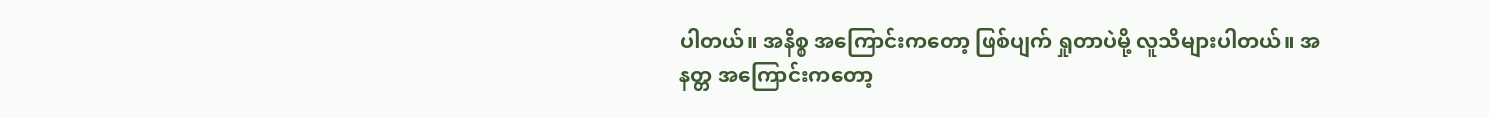ပါတယ်။ အနိစ္စ အကြောင်းကတော့ ဖြစ်ပျက် ရှုတာပဲမို့ လူသိများပါတယ်။ အနတ္တ အကြောင်းကတော့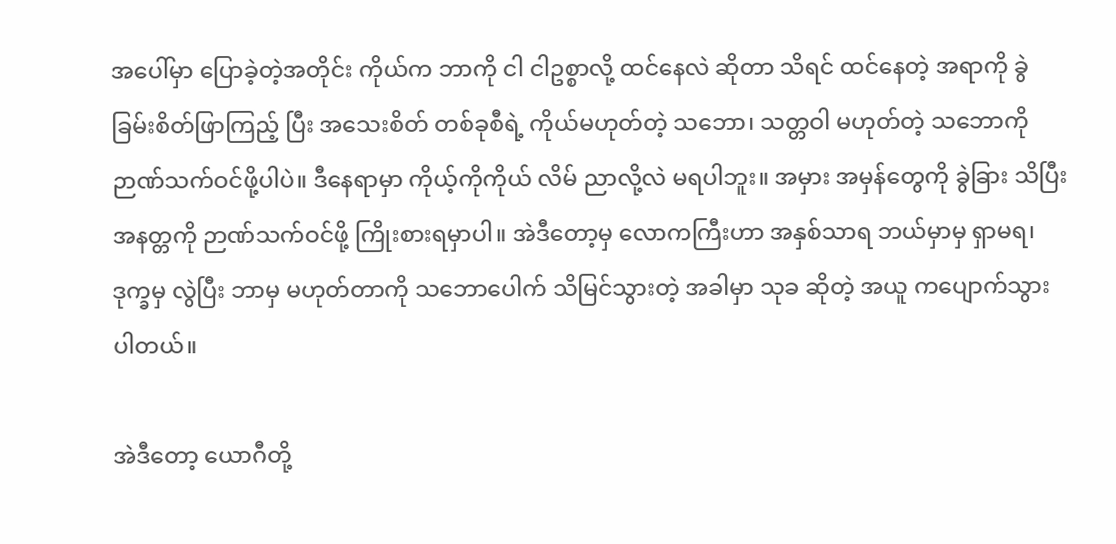အပေါ်မှာ ပြောခဲ့တဲ့အတိုင်း ကိုယ်က ဘာကို ငါ ငါဥစ္စာလို့ ထင်နေလဲ ဆိုတာ သိရင် ထင်နေတဲ့ အရာကို ခွဲခြမ်းစိတ်ဖြာကြည့် ပြီး အသေးစိတ် တစ်ခုစီရဲ့ ကိုယ်မဟုတ်တဲ့ သဘော၊ သတ္တဝါ မဟုတ်တဲ့ သဘောကို ဉာဏ်သက်ဝင်ဖို့ပါပဲ။ ဒီနေရာမှာ ကိုယ့်ကိုကိုယ် လိမ် ညာလို့လဲ မရပါဘူး။ အမှား အမှန်တွေကို ခွဲခြား သိပြီး အနတ္တကို ဉာဏ်သက်ဝင်ဖို့ ကြိုးစားရမှာပါ။ အဲဒီတော့မှ လောကကြီးဟာ အနှစ်သာရ ဘယ်မှာမှ ရှာမရ၊ ဒုက္ခမှ လွဲပြီး ဘာမှ မဟုတ်တာကို သဘောပေါက် သိမြင်သွားတဲ့ အခါမှာ သုခ ဆိုတဲ့ အယူ ကပျောက်သွားပါတယ်။

အဲဒီတော့ ယောဂီတို့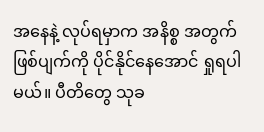အနေနဲ့ လုပ်ရမှာက အနိစ္စ အတွက် ဖြစ်ပျက်ကို ပိုင်နိုင်နေအောင် ရှုရပါမယ်။ ပီတိတွေ သုခ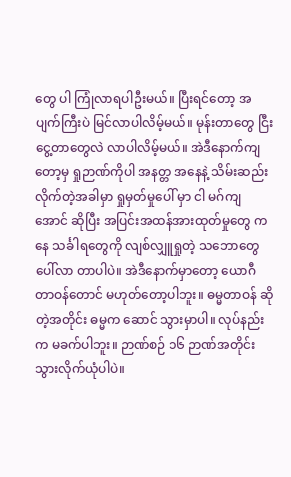တွေ ပါ ကြုံလာရပါဦးမယ်။ ပြီးရင်တော့ အပျက်ကြီးပဲ မြင်လာပါလိမ့်မယ်။ မုန်းတာတွေ ငြီးငွေ့တာတွေလဲ လာပါလိမ့်မယ်။ အဲဒီနောက်ကျတော့မှ ရှုဉာဏ်ကိုပါ အနတ္တ အနေနဲ့ သိမ်းဆည်းလိုက်တဲ့အခါမှာ ရှုမှတ်မှုပေါ် မှာ ငါ မဂ်ကျအောင် ဆိုပြီး အပြင်းအထန်အားထုတ်မှုတွေ ကနေ သင်္ခါရတွေကို လျစ်လျှူရှုတဲ့ သဘောတွေ ပေါ်လာ တာပါပဲ။ အဲဒီနောက်မှာတော့ ယောဂီတာဝန်တောင် မဟုတ်တော့ပါဘူး။ ဓမ္မတာဝန် ဆိုတဲ့အတိုင်း ဓမ္မက ဆောင် သွားမှာပါ။ လုပ်နည်းက မခက်ပါဘူး။ ဉာဏ်စဉ် ၁၆ ဉာဏ်အတိုင်း သွားလိုက်ယုံပါပဲ။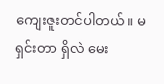ကျေးဇူးတင်ပါတယ်။ မရှင်းတာ ရှိလဲ မေး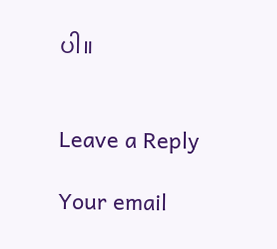ပါ။


Leave a Reply

Your email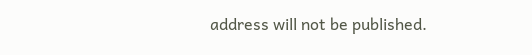address will not be published.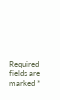Required fields are marked *